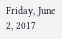Friday, June 2, 2017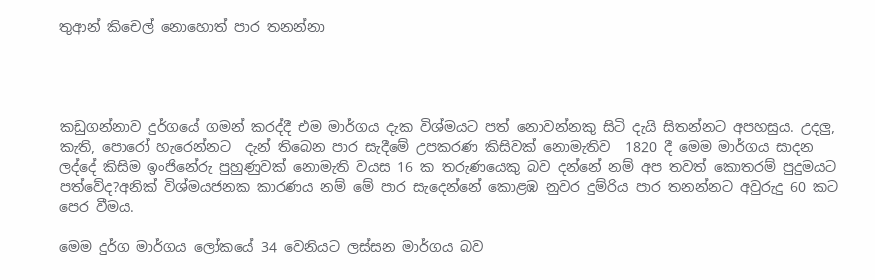තුආන් කිචෙල් නොහොත් පාර තනන්නා




කඩුගන්නාව දුර්ගයේ ගමන් කරද්දී එම මාර්ගය දැක විශ්මයට පත් නොවන්නකු සිටි දැයි සිතන්නට අපහසුය. උදලු, කැති, පොරෝ හැරෙන්නට  දැන් තිබෙන පාර සැදීමේ උපකරණ කිසිවක් නොමැතිව  1820 දී මෙම මාර්ගය සාදන ලද්දේ කිසිම ඉංජිනේරු පුහුණුවක් නොමැති වයස 16 ක තරුණයෙකු බව දන්නේ නම් අප තවත් කොතරම් පුදුමයට පත්වේද?අනික් විශ්මයජනක කාරණය නම් මේ පාර සැදෙන්නේ කොළඹ නුවර දුම්රිය පාර තනන්නට අවුරුදු 60 කට පෙර වීමය.

මෙම දුර්ග මාර්ගය ලෝකයේ 34 වෙනියට ලස්සන මාර්ගය බව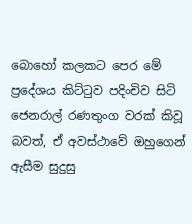බොහෝ කලකට පෙර මේ ප්‍රදේශය කිට්ටුව පදිංචිව සිටි ජෙනරාල් රණතුංග වරක් කිවූ බවත්, ඒ අවස්ථාවේ ඔහුගෙන් ඇසීම සුදුසු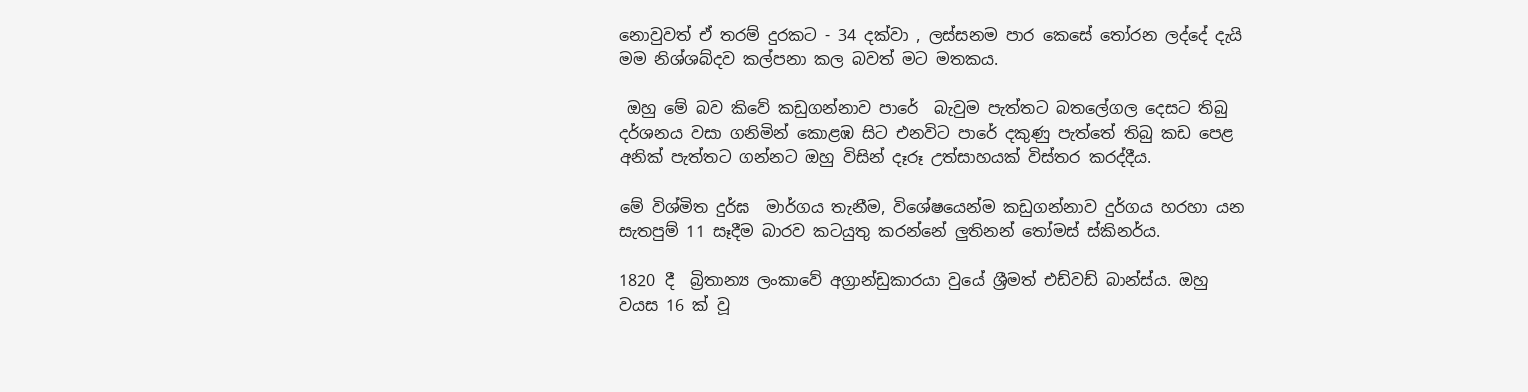නොවුවත් ඒ තරම් දුරකට - 34 දක්වා , ලස්සනම පාර කෙසේ තෝරන ලද්දේ දැයි මම නිශ්ශබ්දව කල්පනා කල බවත් මට මතකය.

 ඔහු මේ බව කිවේ කඩුගන්නාව පාරේ  බැවුම පැත්තට බතලේගල දෙසට තිබු දර්ශනය වසා ගනිමින් කොළඹ සිට එනවිට පාරේ දකුණු පැත්තේ තිබු කඩ පෙළ අනික් පැත්තට ගන්නට ඔහු විසින් දෑරූ උත්සාහයක් විස්තර කරද්දීය.

මේ විශ්මිත දුර්ඝ  මාර්ගය තැනීම, විශේෂයෙන්ම කඩුගන්නාව දුර්ගය හරහා යන සැතපුම් 11 සෑදීම බාරව කටයුතු කරන්නේ ලුතිනන් තෝමස් ස්කිනර්ය.

1820 දී  බ්‍රිතාන්‍ය ලංකාවේ අග්‍රාන්ඩුකාරයා වුයේ ශ්‍රීමත් එඩ්වඩ් බාන්ස්ය. ඔහු වයස 16 ක් වූ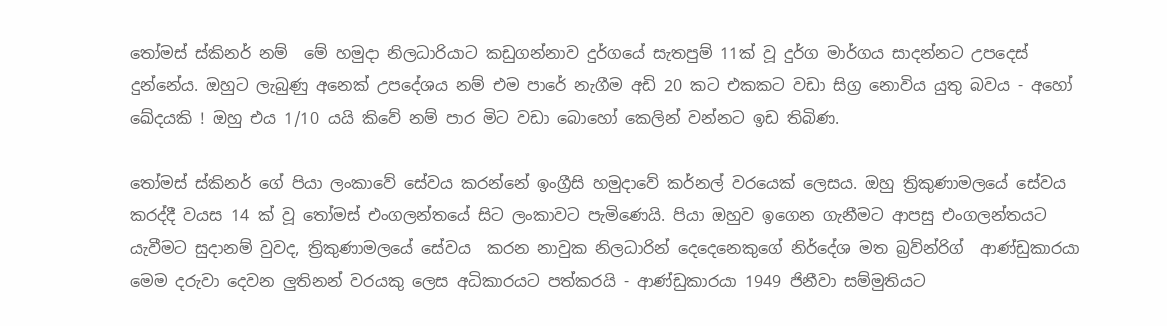තෝමස් ස්කිනර් නම්  මේ හමුදා නිලධාරියාට කඩුගන්නාව දුර්ගයේ සැතපුම් 11ක් වූ දුර්ග මාර්ගය සාදන්නට උපදෙස් දුන්නේය. ඔහුට ලැබුණු අනෙක් උපදේශය නම් එම පාරේ නැගීම අඩි 20 කට එකකට වඩා සිග්‍ර නොවිය යුතු බවය - අහෝ ඛේදයකි ! ඔහු එය 1/10 යයි කිවේ නම් පාර මිට වඩා බොහෝ කෙලින් වන්නට ඉඩ තිබිණ.

තෝමස් ස්කිනර් ගේ පියා ලංකාවේ සේවය කරන්නේ ඉංග්‍රීසි හමුදාවේ කර්නල් වරයෙක් ලෙසය. ඔහු ත්‍රිකුණාමලයේ සේවය කරද්දී වයස 14 ක් වූ තෝමස් එංගලන්තයේ සිට ලංකාවට පැමිණෙයි. පියා ඔහුව ඉගෙන ගැනීමට ආපසු එංගලන්තයට යැවීමට සුදානම් වුවද, ත්‍රිකුණාමලයේ සේවය  කරන නාවුක නිලධාරින් දෙදෙනෙකුගේ නිර්දේශ මත බ්‍රව්න්රිග්  ආණ්ඩුකාරයා මෙම දරුවා දෙවන ලුතිනන් වරයකු ලෙස අධිකාරයට පත්කරයි - ආණ්ඩුකාරයා 1949 ජිනීවා සම්මුතියට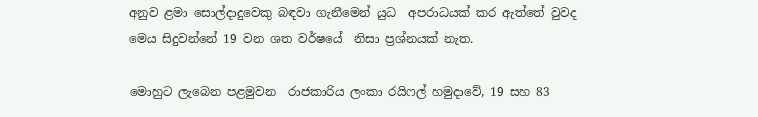අනුව ළමා සොල්දාදුවෙකු බඳවා ගැනීමෙන් යුධ  අපරාධයක් කර ඇත්තේ වුවද මෙය සිදුවන්නේ 19 වන ශත වර්ෂයේ  නිසා ප්‍රශ්නයක් නැත.

මොහුට ලැබෙන පළමුවන  රාජකාරිය ලංකා රයිෆල් හමුදාවේ, 19 සහ 83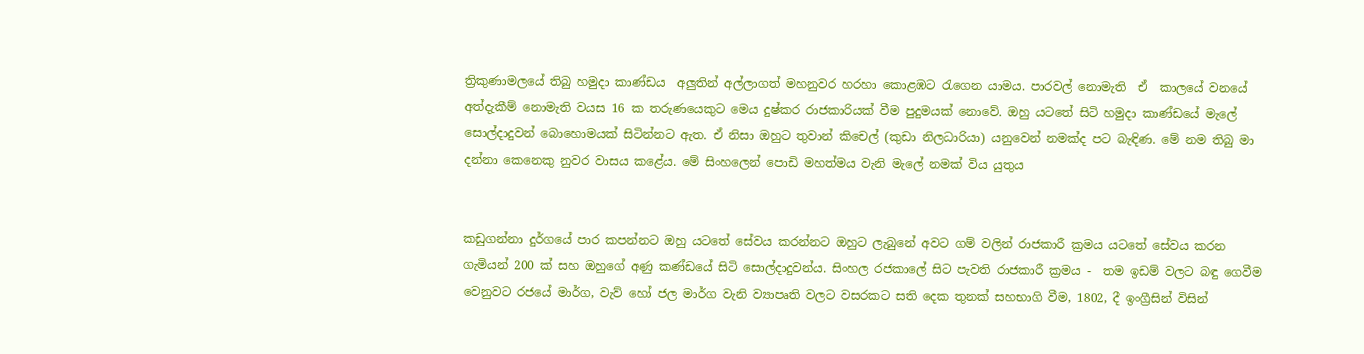ත්‍රිකුණාමලයේ තිබු හමුදා කාණ්ඩය  අලුතින් අල්ලාගත් මහනුවර හරහා කොළඹට රැගෙන යාමය. පාරවල් නොමැති  ඒ  කාලයේ වනයේ අත්දැකීම් නොමැති වයස 16 ක තරුණයෙකුට මෙය දුෂ්කර රාජකාරියක් වීම පුදුමයක් නොවේ. ඔහු යටතේ සිටි හමුදා කාණ්ඩයේ මැලේ සොල්දාදුවන් බොහොමයක් සිටින්නට ඇත. ඒ නිසා ඔහුට තුවාන් කිචෙල් (කුඩා නිලධාරියා) යනුවෙන් නමක්ද පට බැඳිණ. මේ නම තිබු මා දන්නා කෙනෙකු නුවර වාසය කළේය. මේ සිංහලෙන් පොඩි මහත්මය වැනි මැලේ නමක් විය යුතුය


කඩුගන්නා දුර්ගයේ පාර කපන්නට ඔහු යටතේ සේවය කරන්නට ඔහුට ලැබුනේ අවට ගම් වලින් රාජකාරී ක්‍රමය යටතේ සේවය කරන ගැමියන් 200 ක් සහ ඔහුගේ අණු කණ්ඩයේ සිටි සොල්දාදුවන්ය. සිංහල රජකාලේ සිට පැවති රාජකාරී ක්‍රමය -  තම ඉඩම් වලට බඳු ගෙවීම වෙනුවට රජයේ මාර්ග, වැව් හෝ ජල මාර්ග වැනි ව්‍යාපෘති වලට වසරකට සති දෙක තුනක් සහභාගි වීම, 1802, දී ඉංග්‍රීසින් විසින්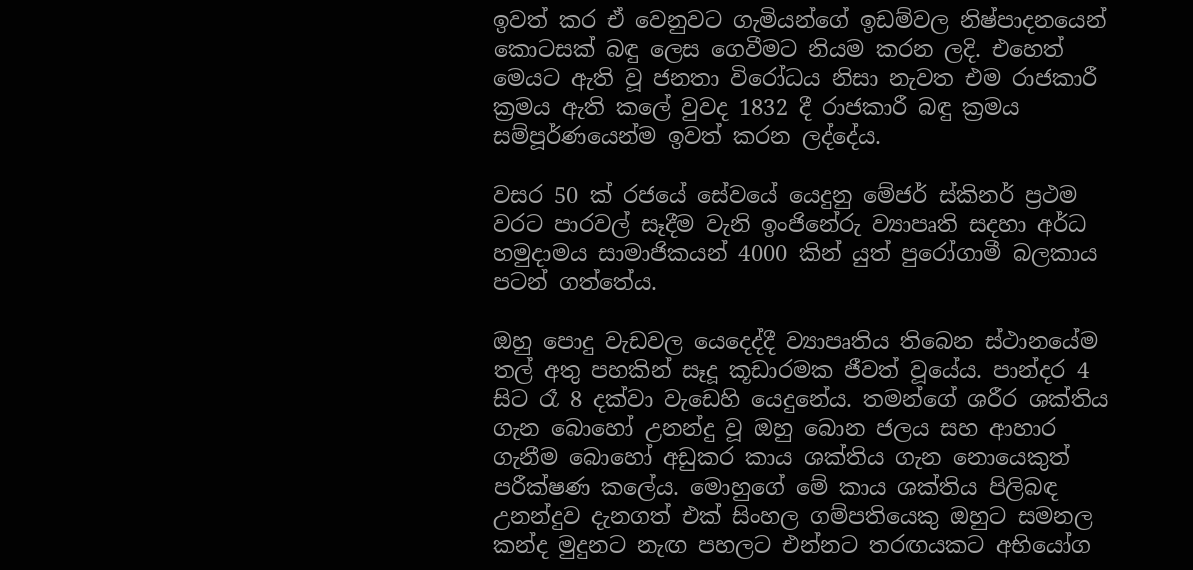ඉවත් කර ඒ වෙනුවට ගැමියන්ගේ ඉඩම්වල නිෂ්පාදනයෙන් කොටසක් බඳු ලෙස ගෙවීමට නියම කරන ලදි. එහෙත් මෙයට ඇති වූ ජනතා විරෝධය නිසා නැවත එම රාජකාරී ක්‍රමය ඇති කලේ වුවද 1832 දී රාජකාරී බඳු ක්‍රමය සම්පූර්ණයෙන්ම ඉවත් කරන ලද්දේය.

වසර 50 ක් රජයේ සේවයේ යෙදුනු මේජර් ස්කිනර් ප්‍රථම වරට පාරවල් සෑදීම වැනි ඉංජිනේරු ව්‍යාපෘති සදහා අර්ධ හමුදාමය සාමාජිකයන් 4000 කින් යුත් පුරෝගාමී බලකාය පටන් ගත්තේය.

ඔහු පොදු වැඩවල යෙදෙද්දී ව්‍යාපෘතිය තිබෙන ස්ථානයේම තල් අතු පහකින් සෑදූ කූඩාරමක ජීවත් වූයේය. පාන්දර 4 සිට රෑ 8 දක්වා වැඩෙහි යෙදුනේය. තමන්ගේ ශරීර ශක්තිය ගැන බොහෝ උනන්දු වූ ඔහු බොන ජලය සහ ආහාර ගැනීම බොහෝ අඩුකර කාය ශක්තිය ගැන නොයෙකුත් පරීක්ෂණ කලේය. මොහුගේ මේ කාය ශක්තිය පිලිබඳ උනන්දුව දැනගත් එක් සිංහල ගම්පතියෙකු ඔහුට සමනල කන්ද මුදුනට නැඟ පහලට එන්නට තරඟයකට අභියෝග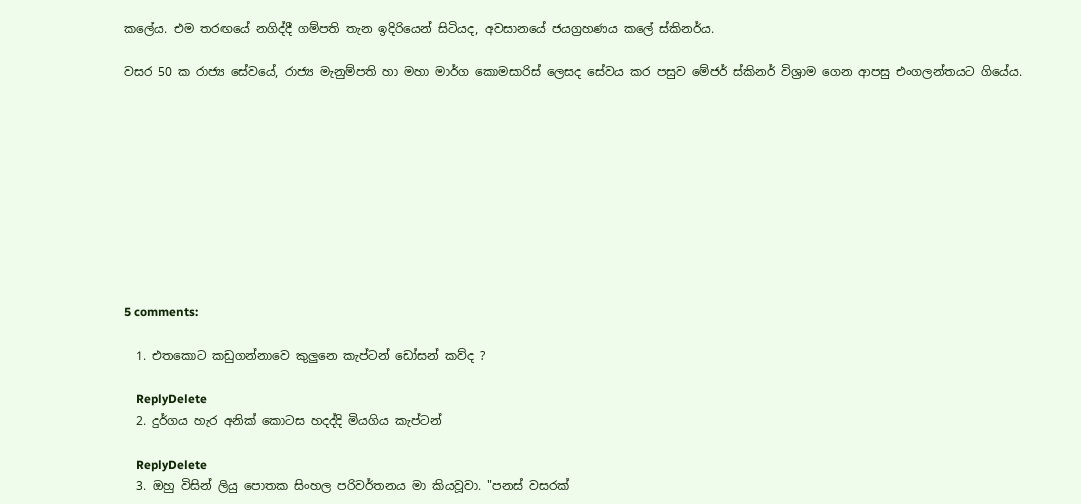කලේය. එම තරඟයේ නගිද්දී ගම්පති තැන ඉදිරියෙන් සිටියද, අවසානයේ ජයග්‍රහණය කලේ ස්කිනර්ය.

වසර 50 ක රාජ්‍ය සේවයේ, රාජ්‍ය මැනුම්පති හා මහා මාර්ග කොමසාරිස් ලෙසද සේවය කර පසුව මේජර් ස්කිනර් විශ්‍රාම ගෙන ආපසු එංගලන්තයට ගියේය.










5 comments:

  1. එතකොට කඩුගන්නාවෙ කුලුනෙ කැප්ටන් ඩෝසන් කව්ද ?

    ReplyDelete
  2. දුර්ගය හැර අනික් කොටස හදද්දි මියගිය කැප්ටන්

    ReplyDelete
  3. ඔහු විසින් ලියු පොතක සිංහල පරිවර්තනය මා කියවූවා. "පනස් වසරක්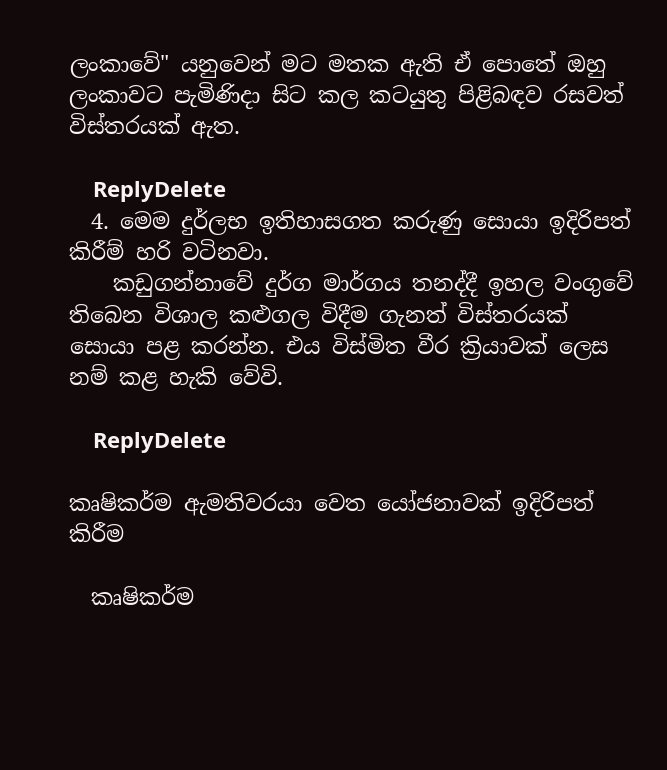ලංකාවේ" යනුවෙන් මට මතක ඇති ඒ පොතේ ඔහු ලංකාවට පැමිණිදා සිට කල කටයුතු පිළිබඳව රසවත් විස්තරයක් ඇත.

    ReplyDelete
  4. මෙම දුර්ලභ ඉතිහාසගත කරුණු සොයා ඉදිරිපත් කිරීම් හරි වටිනවා.
    කඩුගන්නාවේ දුර්ග මාර්ගය තනද්දී ඉහල වංගුවේ තිබෙන විශාල කළුගල විදීම ගැනත් විස්තරයක් සොයා පළ කරන්න. එය විස්මිත වීර ක්‍රියාවක් ලෙස නම් කළ හැකි වේවි.

    ReplyDelete

කෘෂිකර්ම ඇමතිවරයා වෙත යෝජනාවක් ඉදිරිපත් කිරීම

  කෘෂිකර්ම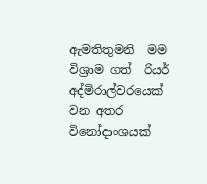ඇමතිතුමනි  මම විශ්‍රාම ගත්  රියර් අද්මිරාල්වරයෙක් වන අතර විනෝදාංශයක්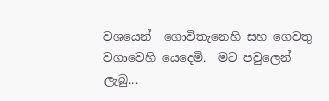වශයෙන්  ගොවිතැනෙහි සහ ගෙවතු වගාවෙහි යෙදෙමි.  මට පවුලෙන් ලැබු...